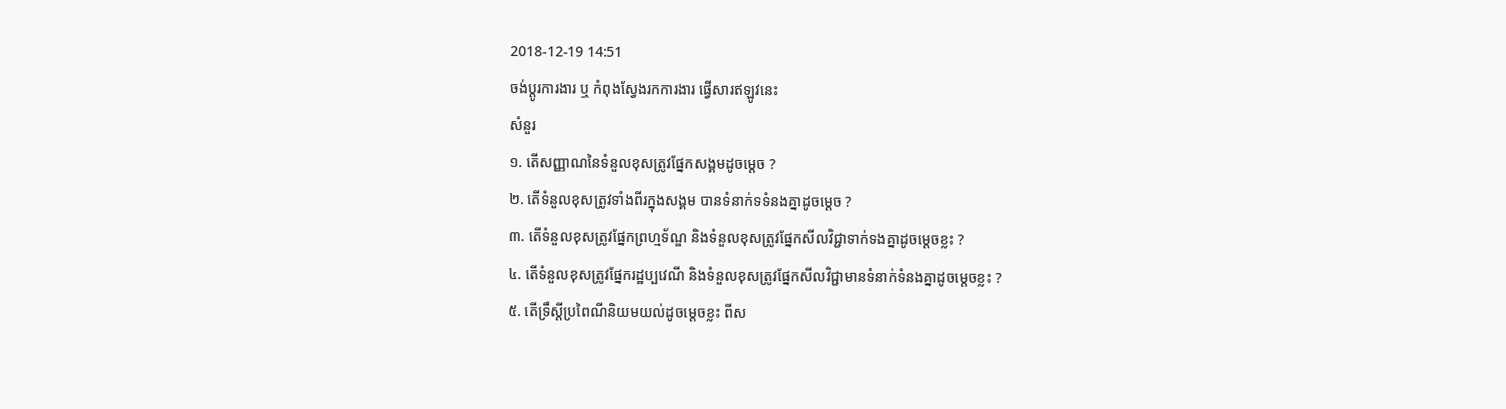2018-12-19 14:51
ចង់ប្តូរការងារ ឬ កំពុងស្វែងរកការងារ ផ្វើសារឥឡូវនេះ
សំនួរ
១. តើសញ្ញាណនៃទំនួលខុសត្រូវផ្នែកសង្គមដូចម្តេច ?
២. តើទំនួលខុសត្រូវទាំងពីរក្នុងសង្គម បានទំនាក់ទទំនងគ្នាដូចម្តេច ?
៣. តើទំនួលខុសត្រូវផ្នែកព្រហ្មទ័ណ្ឌ និងទំនួលខុសត្រូវផ្នែកសីលវិជ្ជាទាក់ទងគ្នាដូចម្តេចខ្លះ ?
៤. តើទំនួលខុសត្រូវផ្នែករដ្ឋប្បវេណី និងទំនួលខុសត្រូវផ្នែកសីលវិជ្ជាមានទំនាក់ទំនងគ្នាដូចម្តេចខ្លះ ?
៥. តើទ្រឹស្តីប្រពៃណីនិយមយល់ដូចម្តេចខ្លះ ពីស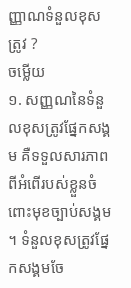ញ្ញាណទំនួលខុសត្រូវ ?
ចម្លើយ
១. សញ្ញណនៃទំនួលខុសត្រូវផ្នែកសង្គម គឺទទួលសារភាពពីអំពើរបស់ខ្លួនចំពោះមុខច្បាប់សង្គម ។ ទំនួលខុសត្រូវផ្នែកសង្គមចែ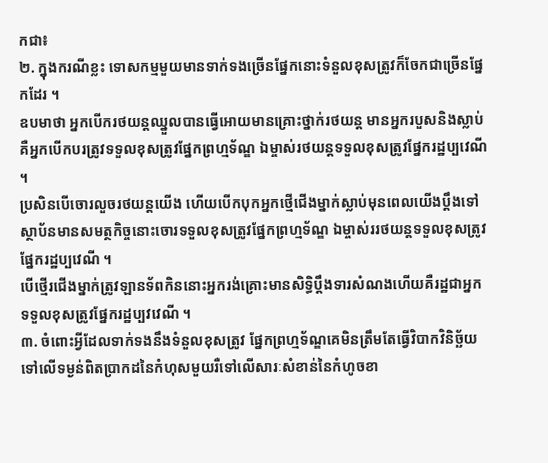កជា៖
២. ក្នុងករណីខ្លះ ទោសកម្មមួយមានទាក់ទងច្រើនផ្នែកនោះទំនួលខុសត្រូវក៏ចែកជាច្រើនផ្នែកដែរ ។
ឧបមាថា អ្នកបើករថយន្តឈ្នួលបានធ្វើអោយមានគ្រោះថ្នាក់រថយន្ត មានអ្នករបួសនិងស្លាប់គឺអ្នកបើកបរត្រូវទទួលខុសត្រូវផ្នែកព្រហ្មទ័ណ្ឌ ឯម្ចាស់រថយន្តទទួលខុសត្រូវផ្នែករដ្ឋប្បវេណី ។
ប្រសិនបើចោរលួចរថយន្តយើង ហើយបើកបុកអ្នកថ្មើជើងម្នាក់ស្លាប់មុនពេលយើងប្តឹងទៅស្ថាប័នមានសមត្ថកិច្ចនោះចោរទទួលខុសត្រូវផ្នែកព្រហ្មទ័ណ្ឌ ឯម្ចាស់ររថយន្តទទួលខុសត្រូវផ្នែករដ្ឋប្បវេណី ។
បើថ្មើរជើងម្នាក់ត្រូវឡានទ័ពកិននោះអ្នករង់គ្រោះមានសិទ្ធិប្តឹងទារសំណងហើយគឺរដ្ឋជាអ្នកទទួលខុសត្រូវផ្នែករដ្ឋប្បវវេណី ។
៣. ចំពោះអ្វីដែលទាក់ទងនឹងទំនួលខុសត្រូវ ផ្នែកព្រហ្មទ័ណ្ឌគេមិនត្រឹមតែធ្វើវិបាកវិនិច្ឆ័យទៅលើទម្ងន់ពិតប្រាកដនៃកំហុសមួយរឺទៅលើសារៈសំខាន់នៃកំហូចខា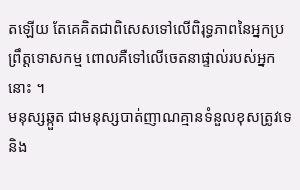តឡើយ តែគេគិតជាពិសេសទៅលើពិរុទ្ធភាពនៃអ្នកប្រព្រឹត្តទោសកម្ម ពោលគឺទៅលើចេតនាផ្ទាល់របស់អ្នកនោះ ។
មនុស្សឆ្កួត ជាមនុស្សបាត់ញាណគ្មានទំនួលខុសត្រូវទេនិង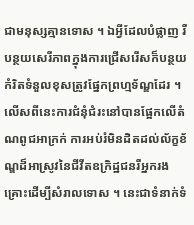ជាមនុស្សគ្មានទោស ។ ឯអ្វីដែលបំផ្លាញ រឺបន្ថយសេរីភាពក្នុងការជ្រើសរើសក៏បន្ថយកំរិតទំនួលខុសត្រូវផ្នែកព្រហ្មទ័ណ្ឌដែរ ។ លើសពីនេះការជំនុំជំរះនៅបានផ្អែកលើតំណពូជអាក្រក់ ការអប់រំមិនដិតដល់ល័ក្ខខ័ណ្ឌដ៏អាស្រូវនៃជីវីតឧក្រិដ្ឋជនរឺអ្នករងគ្រោះដើម្បីសំរាលទោស ។ នេះជាទំនាក់ទំ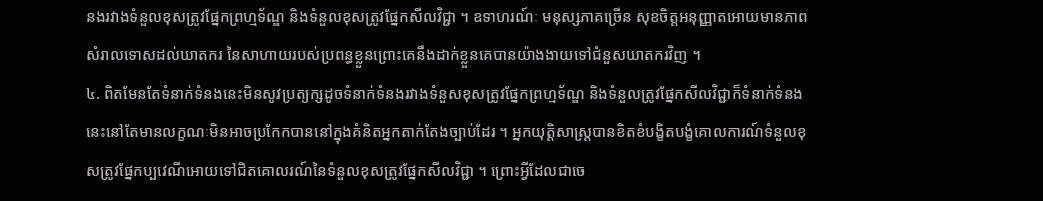នងរវាងទំនួលខុសត្រូវផ្នែកព្រហ្មទ័ណ្ឌ និងទំនួលខុសត្រូវផ្នែកសីលវិជ្ជា ។ ឧទាហរណ៍ៈ មនុស្សភាគច្រើន សុខចិត្តអនុញ្ញាតអោយមានភាពសំរាលទោសដល់ឃាតករ នៃសាហាយរបស់ប្រពន្ធខ្លួនព្រោះគេនឹងដាក់ខ្លួនគេបានយ៉ាងងាយទៅជំនួសឃាតករវិញ ។
៤. ពិតមែនតែទំនាក់ទំនងនេះមិនសូវប្រត្យក្សដូចទំនាក់ទំនងរវាងទំនួសខុសត្រូវផ្នែកព្រហ្មទ័ណ្ឌ និងទំនួលត្រូវផ្នែកសីលវិជ្ជាក៏ទំនាក់ទំនងនេះនៅតែមានលក្ខណៈមិនអាចប្រកែកបាននៅក្នុងគំនិតអ្នកតាក់តែងច្បាប់ដែរ ។ អ្នកយុត្តិសាស្រ្តបានខិតខំបង្ខិតបង្ខំគោលការណ៍ទំនួលខុសត្រូវផ្នែកប្បវេណីអោយទៅជិតគោលរណ៍នៃទំនួលខុសត្រូវផ្នែកសីលវិជ្ជា ។ ព្រោះអ្វីដែលជាចេ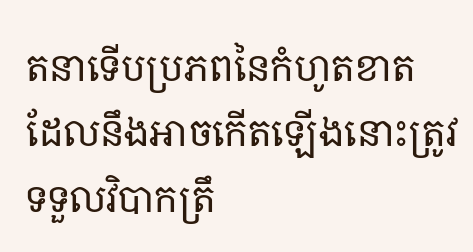តនាទើបប្រភពនៃកំហូតខាត ដែលនឹងអាចកើតឡើងនោះត្រូវទទួលវិបាកត្រឹ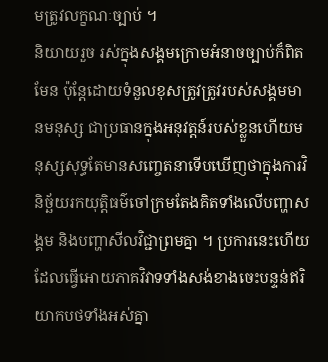មត្រូវលក្ខណៈច្បាប់ ។
និយាយរួច រស់ក្នុងសង្គមក្រោមអំនាចច្បាប់ក៏ពិតមែន ប៉ុន្តែដោយទំនួលខុសត្រូវត្រូវរបស់សង្គមមានមនុស្ស ជាប្រធានក្នុងអនុវត្តន៍របស់ខ្លួនហើយមនុស្សសុទ្ធតែមានសញ្ចេតនាទើបឃើញថាក្នុងការវិនិច្ឆ័យរកយុត្តិធម៌ចៅក្រមតែងគិតទាំងលើបញ្ហាសង្គម និងបញ្ហាសីលវិជ្ជាព្រមគ្នា ។ ប្រការនេះហើយដែលធ្វើអោយភាគវិវាទទាំងសង់ខាងចេះបន្ទន់ឥរិយាកបថទាំងអស់គ្នា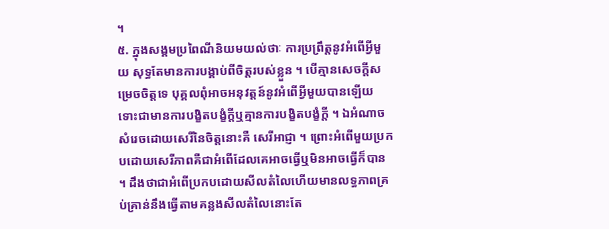។
៥. ក្នុងសង្គមប្រពៃណីនិយមយល់ថាៈ ការប្រព្រឹត្តនូវអំពើអ្វីមួយ សុទ្ធតែមានការបង្គាប់ពីចិត្តរបស់ខ្លួន ។ បើគ្មានសេចក្តីសម្រេចចិត្តទេ បុគ្គលពុំអាចអនុវត្តន៍នូវអំពើអ្វីមួយបានឡើយ ទោះជាមានការបង្ខិតបង្ខំក្តីឬគ្មានការបង្ខិតបង្ខំក្តី ។ ឯអំណាចសំរេចដោយសេរីនៃចិត្តនោះគឺ សេរីអាជ្ញា ។ ព្រោះអំពើមួយប្រកបដោយសេរីភាពគឺជាអំពើដែលគេអាចធ្វើឬមិនអាចធ្វើក៏បាន ។ ដឹងថាជាអំពើប្រកបដោយសីលតំលៃហើយមានលទ្ធភាពគ្រប់គ្រាន់នឹងធ្វើតាមគន្លងសីលតំលៃនោះតែ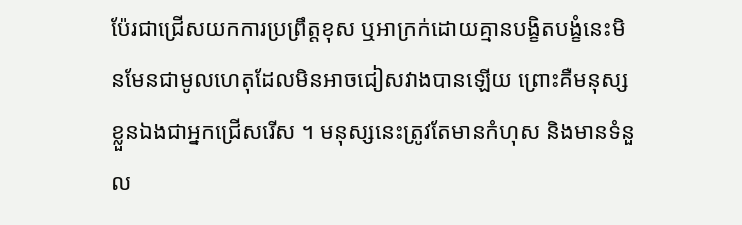ប៉ែរជាជ្រើសយកការប្រព្រឹត្តខុស ឬអាក្រក់ដោយគ្មានបង្ខិតបង្ខំនេះមិនមែនជាមូលហេតុដែលមិនអាចជៀសវាងបានឡើយ ព្រោះគឺមនុស្សខ្លួនឯងជាអ្នកជ្រើសរើស ។ មនុស្សនេះត្រូវតែមានកំហុស និងមានទំនួល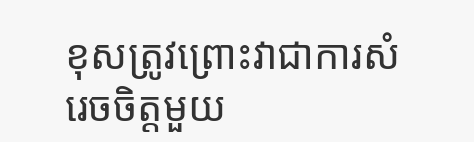ខុសត្រូវព្រោះវាជាការសំរេចចិត្តមួយ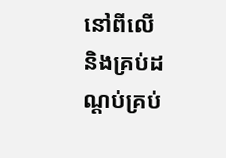នៅពីលើ និងគ្រប់ដណ្តប់គ្រប់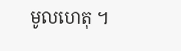មូលហេតុ ។